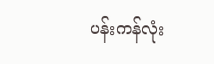ပန်းကန်လုံး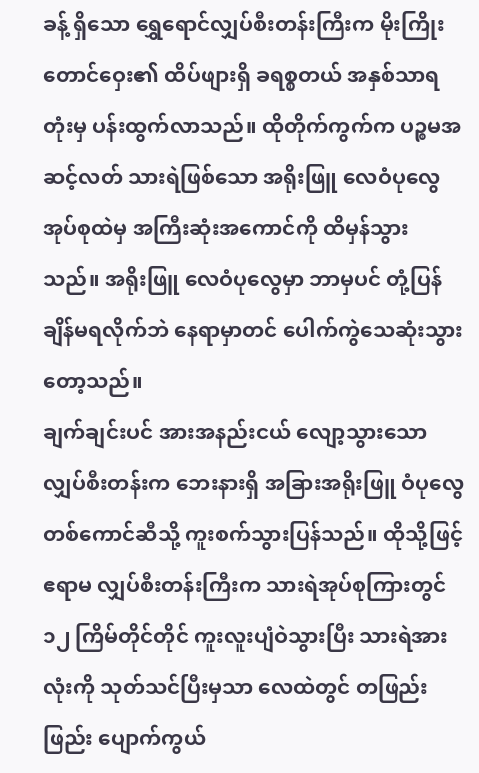ခန့် ရှိသော ရွှေရောင်လျှပ်စီးတန်းကြီးက မိုးကြိုးတောင်ဝှေး၏ ထိပ်ဖျားရှိ ခရစ္စတယ် အနှစ်သာရတုံးမှ ပန်းထွက်လာသည်။ ထိုတိုက်ကွက်က ပဉ္စမအဆင့်လတ် သားရဲဖြစ်သော အရိုးဖြူ လေဝံပုလွေ အုပ်စုထဲမှ အကြီးဆုံးအကောင်ကို ထိမှန်သွားသည်။ အရိုးဖြူ လေဝံပုလွေမှာ ဘာမှပင် တုံ့ပြန်ချိန်မရလိုက်ဘဲ နေရာမှာတင် ပေါက်ကွဲသေဆုံးသွားတော့သည်။
ချက်ချင်းပင် အားအနည်းငယ် လျော့သွားသော လျှပ်စီးတန်းက ဘေးနားရှိ အခြားအရိုးဖြူ ဝံပုလွေတစ်ကောင်ဆီသို့ ကူးစက်သွားပြန်သည်။ ထိုသို့ဖြင့် ဧရာမ လျှပ်စီးတန်းကြီးက သားရဲအုပ်စုကြားတွင် ၁၂ ကြိမ်တိုင်တိုင် ကူးလူးပျံဝဲသွားပြီး သားရဲအားလုံးကို သုတ်သင်ပြီးမှသာ လေထဲတွင် တဖြည်းဖြည်း ပျောက်ကွယ်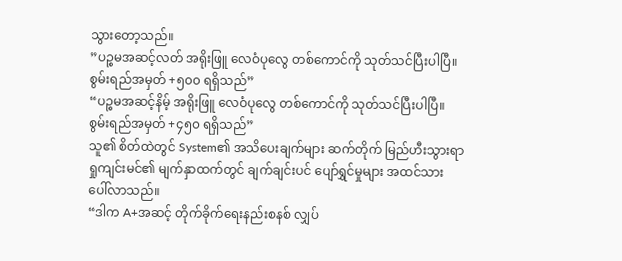သွားတော့သည်။
”ပဉ္စမအဆင့်လတ် အရိုးဖြူ လေဝံပုလွေ တစ်ကောင်ကို သုတ်သင်ပြီးပါပြီ။ စွမ်းရည်အမှတ် +၅၀၀ ရရှိသည်”
“ပဉ္စမအဆင့်နိမ့် အရိုးဖြူ လေဝံပုလွေ တစ်ကောင်ကို သုတ်သင်ပြီးပါပြီ။ စွမ်းရည်အမှတ် +၄၅၀ ရရှိသည်”
သူ၏ စိတ်ထဲတွင် System၏ အသိပေးချက်များ ဆက်တိုက် မြည်ဟီးသွားရာ ရှုကျင်းမင်၏ မျက်နှာထက်တွင် ချက်ချင်းပင် ပျော်ရွှင်မှုများ အထင်သား ပေါ်လာသည်။
“ဒါက A+အဆင့် တိုက်ခိုက်ရေးနည်းစနစ် လျှပ်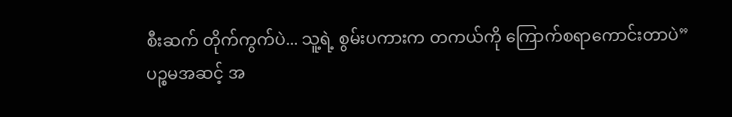စီးဆက် တိုက်ကွက်ပဲ... သူ့ရဲ့ စွမ်းပကားက တကယ်ကို ကြောက်စရာကောင်းတာပဲ”
ပဉ္စမအဆင့် အ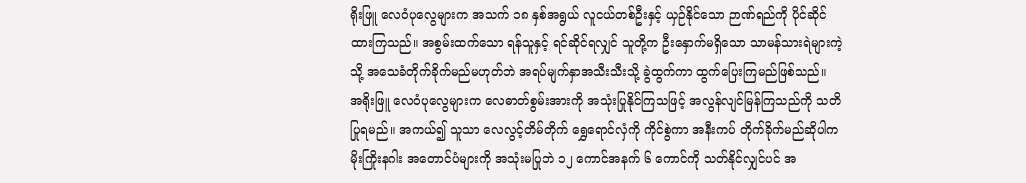ရိုးဖြူ လေဝံပုလွေများက အသက် ၁၈ နှစ်အရွယ် လူငယ်တစ်ဦးနှင့် ယှဉ်နိုင်သော ဉာဏ်ရည်ကို ပိုင်ဆိုင်ထားကြသည်။ အစွမ်းထက်သော ရန်သူနှင့် ရင်ဆိုင်ရလျှင် သူတို့က ဦးနှောက်မရှိသော သာမန်သားရဲများကဲ့သို့ အသေခံတိုက်ခိုက်မည်မဟုတ်ဘဲ အရပ်မျက်နှာအသီးသီးသို့ ခွဲထွက်ကာ ထွက်ပြေးကြမည်ဖြစ်သည်။
အရိုးဖြူ လေဝံပုလွေများက လေဓာတ်စွမ်းအားကို အသုံးပြုနိုင်ကြသဖြင့် အလွန်လျင်မြန်ကြသည်ကို သတိပြုရမည်။ အကယ်၍ သူသာ လေလွင့်တိမ်တိုက် ရွှေရောင်လှံကို ကိုင်စွဲကာ အနီးကပ် တိုက်ခိုက်မည်ဆိုပါက မိုးကြိုးနဂါး အတောင်ပံများကို အသုံးမပြုဘဲ ၁၂ ကောင်အနက် ၆ ကောင်ကို သတ်နိုင်လျှင်ပင် အ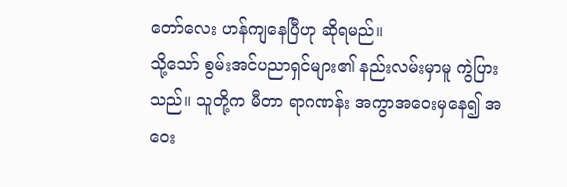တော်လေး ဟန်ကျနေပြီဟု ဆိုရမည်။
သို့သော် စွမ်းအင်ပညာရှင်များ၏ နည်းလမ်းမှာမူ ကွဲပြားသည်။ သူတို့က မီတာ ရာဂဏန်း အကွာအဝေးမှနေ၍ အဝေး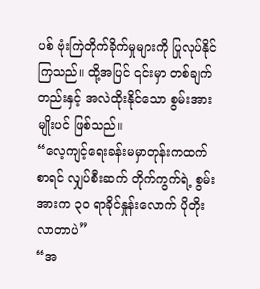ပစ် ဗုံးကြဲတိုက်ခိုက်မှုများကို ပြုလုပ်နိုင်ကြသည်။ ထို့အပြင် ၎င်းမှာ တစ်ချက်တည်းနှင့် အလဲထိုးနိုင်သော စွမ်းအားမျိုးပင် ဖြစ်သည်။
“လေ့ကျင့်ရေးခန်းမမှာတုန်းကထက်စာရင် လျှပ်စီးဆက် တိုက်ကွက်ရဲ့ စွမ်းအားက ၃၀ ရာခိုင်နှုန်းလောက် ပိုတိုးလာတာပဲ”
“အ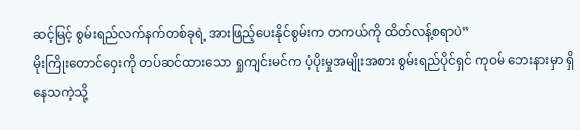ဆင့်မြင့် စွမ်းရည်လက်နက်တစ်ခုရဲ့ အားဖြည့်ပေးနိုင်စွမ်းက တကယ်ကို ထိတ်လန့်စရာပဲ”
မိုးကြိုးတောင်ဝှေးကို တပ်ဆင်ထားသော ရှုကျင်းမင်က ပံ့ပိုးမှုအမျိုးအစား စွမ်းရည်ပိုင်ရှင် ကုဝမ် ဘေးနားမှာ ရှိနေသကဲ့သို့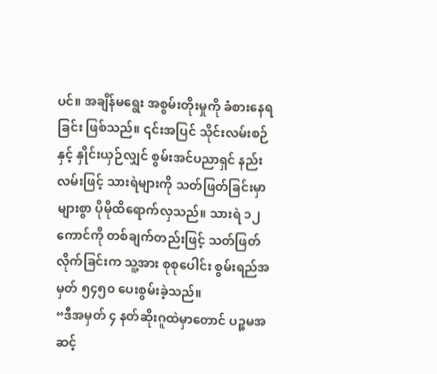ပင်။ အချိန်မရွေး အစွမ်းတိုးမှုကို ခံစားနေရခြင်း ဖြစ်သည်။ ၎င်းအပြင် သိုင်းလမ်းစဉ်နှင့် နှိုင်းယှဉ်လျှင် စွမ်းအင်ပညာရှင် နည်းလမ်းဖြင့် သားရဲများကို သတ်ဖြတ်ခြင်းမှာ များစွာ ပိုမိုထိရောက်လှသည်။ သားရဲ ၁၂ ကောင်ကို တစ်ချက်တည်းဖြင့် သတ်ဖြတ်လိုက်ခြင်းက သူ့အား စုစုပေါင်း စွမ်းရည်အမှတ် ၅၄၅၀ ပေးစွမ်းခဲ့သည်။
“ဒီအမှတ် ၄ နတ်ဆိုးဂူထဲမှာတောင် ပဉ္စမအဆင့်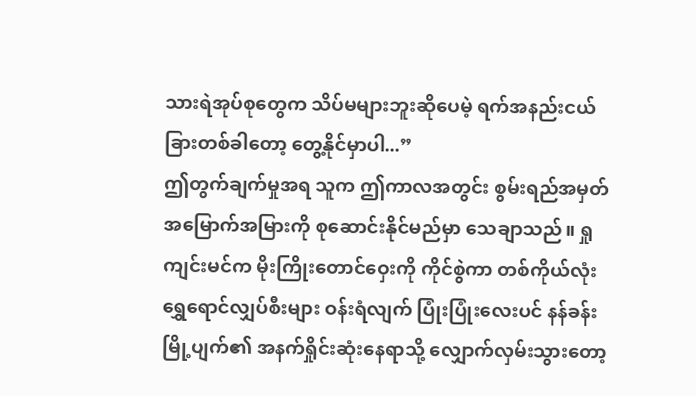သားရဲအုပ်စုတွေက သိပ်မများဘူးဆိုပေမဲ့ ရက်အနည်းငယ်ခြားတစ်ခါတော့ တွေ့နိုင်မှာပါ...”
ဤတွက်ချက်မှုအရ သူက ဤကာလအတွင်း စွမ်းရည်အမှတ် အမြောက်အမြားကို စုဆောင်းနိုင်မည်မှာ သေချာသည်။ ရှုကျင်းမင်က မိုးကြိုးတောင်ဝှေးကို ကိုင်စွဲကာ တစ်ကိုယ်လုံး ရွှေရောင်လျှပ်စီးများ ဝန်းရံလျက် ပြုံးပြုံးလေးပင် နန်ခန်း မြို့ပျက်၏ အနက်ရှိုင်းဆုံးနေရာသို့ လျှောက်လှမ်းသွားတော့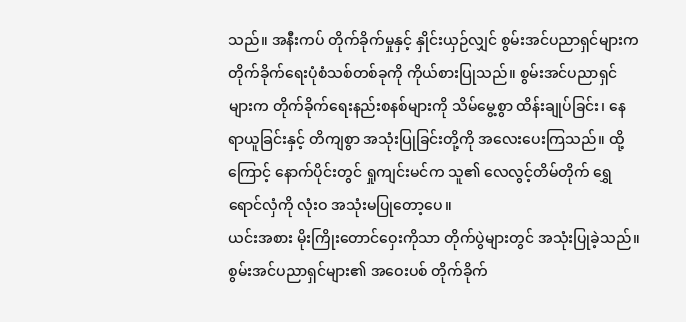သည်။ အနီးကပ် တိုက်ခိုက်မှုနှင့် နှိုင်းယှဉ်လျှင် စွမ်းအင်ပညာရှင်များက တိုက်ခိုက်ရေးပုံစံသစ်တစ်ခုကို ကိုယ်စားပြုသည်။ စွမ်းအင်ပညာရှင်များက တိုက်ခိုက်ရေးနည်းစနစ်များကို သိမ်မွေ့စွာ ထိန်းချုပ်ခြင်း၊ နေရာယူခြင်းနှင့် တိကျစွာ အသုံးပြုခြင်းတို့ကို အလေးပေးကြသည်။ ထို့ကြောင့် နောက်ပိုင်းတွင် ရှုကျင်းမင်က သူ၏ လေလွင့်တိမ်တိုက် ရွှေရောင်လှံကို လုံးဝ အသုံးမပြုတော့ပေ။
ယင်းအစား မိုးကြိုးတောင်ဝှေးကိုသာ တိုက်ပွဲများတွင် အသုံးပြုခဲ့သည်။ စွမ်းအင်ပညာရှင်များ၏ အဝေးပစ် တိုက်ခိုက်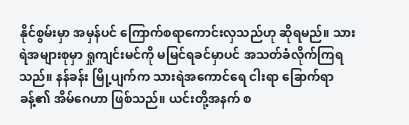နိုင်စွမ်းမှာ အမှန်ပင် ကြောက်စရာကောင်းလှသည်ဟု ဆိုရမည်။ သားရဲအများစုမှာ ရှုကျင်းမင်ကို မမြင်ရခင်မှာပင် အသတ်ခံလိုက်ကြရသည်။ နန်ခန်း မြို့ပျက်က သားရဲအကောင်ရေ ငါးရာ ခြောက်ရာခန့်၏ အိမ်ဂေဟာ ဖြစ်သည်။ ယင်းတို့အနက် စ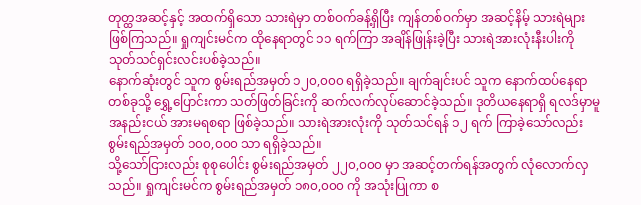တုတ္ထအဆင့်နှင့် အထက်ရှိသော သားရဲမှာ တစ်ဝက်ခန့်ရှိပြီး ကျန်တစ်ဝက်မှာ အဆင့်နိမ့် သားရဲများ ဖြစ်ကြသည်။ ရှုကျင်းမင်က ထိုနေရာတွင် ၁၁ ရက်ကြာ အချိန်ဖြုန်းခဲ့ပြီး သားရဲအားလုံးနီးပါးကို သုတ်သင်ရှင်းလင်းပစ်ခဲ့သည်။
နောက်ဆုံးတွင် သူက စွမ်းရည်အမှတ် ၁၂၀,၀၀၀ ရရှိခဲ့သည်။ ချက်ချင်းပင် သူက နောက်ထပ်နေရာတစ်ခုသို့ ရွှေ့ပြောင်းကာ သတ်ဖြတ်ခြင်းကို ဆက်လက်လုပ်ဆောင်ခဲ့သည်။ ဒုတိယနေရာရှိ ရလဒ်မှာမူ အနည်းငယ် အားမရစရာ ဖြစ်ခဲ့သည်။ သားရဲအားလုံးကို သုတ်သင်ရန် ၁၂ ရက် ကြာခဲ့သော်လည်း စွမ်းရည်အမှတ် ၁၀၀,၀၀၀ သာ ရရှိခဲ့သည်။
သို့သော်ငြားလည်း စုစုပေါင်း စွမ်းရည်အမှတ် ၂၂၀,၀၀၀ မှာ အဆင့်တက်ရန်အတွက် လုံလောက်လှသည်။ ရှုကျင်းမင်က စွမ်းရည်အမှတ် ၁၈၀,၀၀၀ ကို အသုံးပြုကာ စ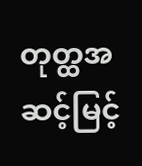တုတ္ထအဆင့်မြင့်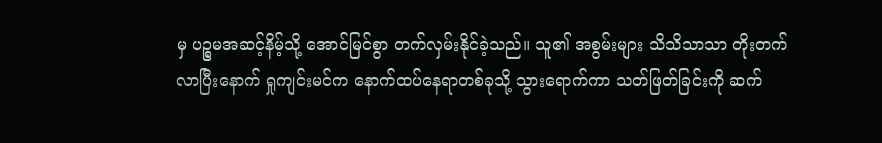မှ ပဉ္စမအဆင့်နိမ့်သို့ အောင်မြင်စွာ တက်လှမ်းနိုင်ခဲ့သည်။ သူ၏ အစွမ်းများ သိသိသာသာ တိုးတက်လာပြီးနောက် ရှုကျင်းမင်က နောက်ထပ်နေရာတစ်ခုသို့ သွားရောက်ကာ သတ်ဖြတ်ခြင်းကို ဆက်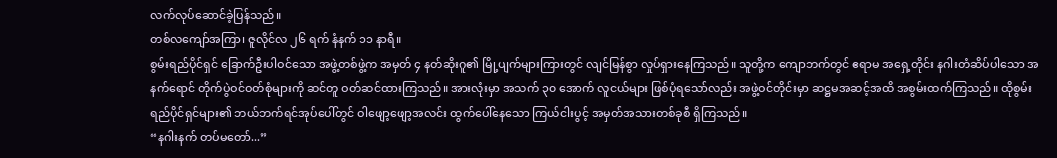လက်လုပ်ဆောင်ခဲ့ပြန်သည်။
တစ်လကျော်အကြာ၊ ဇူလိုင်လ ၂၆ ရက် နံနက် ၁၁ နာရီ။
စွမ်းရည်ပိုင်ရှင် ခြောက်ဦးပါဝင်သော အဖွဲ့တစ်ဖွဲ့က အမှတ် ၄ နတ်ဆိုးဂူ၏ မြို့ပျက်များကြားတွင် လျင်မြန်စွာ လှုပ်ရှားနေကြသည်။ သူတို့က ကျောဘက်တွင် ဧရာမ အရှေ့တိုင်း နဂါးတံဆိပ်ပါသော အနက်ရောင် တိုက်ပွဲဝင်ဝတ်စုံများကို ဆင်တူ ဝတ်ဆင်ထားကြသည်။ အားလုံးမှာ အသက် ၃၀ အောက် လူငယ်များ ဖြစ်ပုံရသော်လည်း အဖွဲ့ဝင်တိုင်းမှာ ဆဋ္ဌမအဆင့်အထိ အစွမ်းထက်ကြသည်။ ထိုစွမ်းရည်ပိုင်ရှင်များ၏ ဘယ်ဘက်ရင်အုပ်ပေါ်တွင် ဝါဖျော့ဖျော့အလင်း ထွက်ပေါ်နေသော ကြယ်ငါးပွင့် အမှတ်အသားတစ်ခုစီ ရှိကြသည်။
“နဂါးနက် တပ်မတော်...”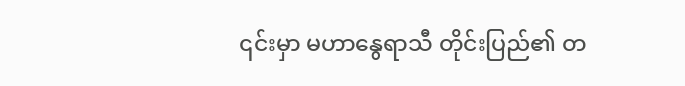၎င်းမှာ မဟာနွေရာသီ တိုင်းပြည်၏ တ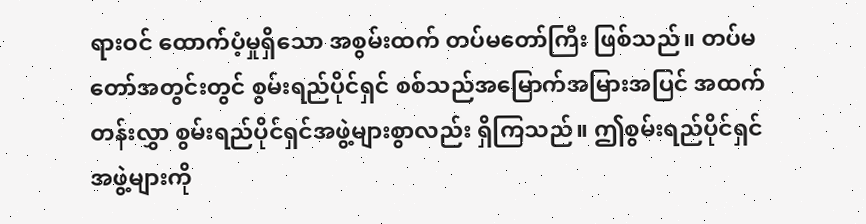ရားဝင် ထောက်ပံ့မှုရှိသော အစွမ်းထက် တပ်မတော်ကြီး ဖြစ်သည်။ တပ်မတော်အတွင်းတွင် စွမ်းရည်ပိုင်ရှင် စစ်သည်အမြောက်အမြားအပြင် အထက်တန်းလွှာ စွမ်းရည်ပိုင်ရှင်အဖွဲ့များစွာလည်း ရှိကြသည်။ ဤစွမ်းရည်ပိုင်ရှင်အဖွဲ့များကို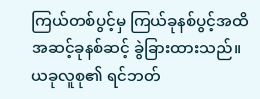ကြယ်တစ်ပွင့်မှ ကြယ်ခုနစ်ပွင့်အထိ အဆင့်ခုနစ်ဆင့် ခွဲခြားထားသည်။ ယခုလူစု၏ ရင်ဘတ်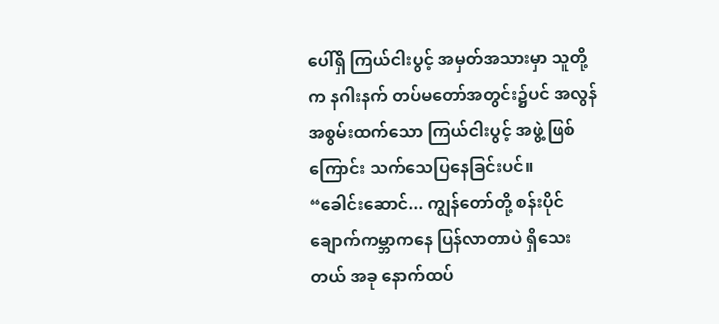ပေါ်ရှိ ကြယ်ငါးပွင့် အမှတ်အသားမှာ သူတို့က နဂါးနက် တပ်မတော်အတွင်း၌ပင် အလွန်အစွမ်းထက်သော ကြယ်ငါးပွင့် အဖွဲ့ ဖြစ်ကြောင်း သက်သေပြနေခြင်းပင်။
“ခေါင်းဆောင်... ကျွန်တော်တို့ စန်းပိုင် ချောက်ကမ္ဘာကနေ ပြန်လာတာပဲ ရှိသေးတယ် အခု နောက်ထပ်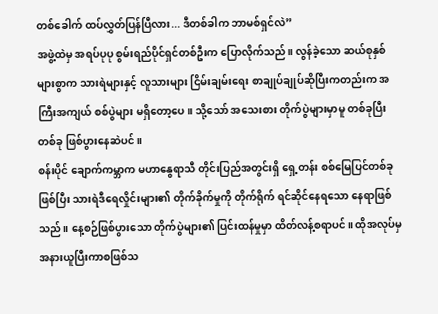တစ်ခေါက် ထပ်လွှတ်ပြန်ပြီလား... ဒီတစ်ခါက ဘာမစ်ရှင်လဲ”
အဖွဲ့ထဲမှ အရပ်ပုပု စွမ်းရည်ပိုင်ရှင်တစ်ဦးက ပြောလိုက်သည်။ လွန်ခဲ့သော ဆယ်စုနှစ်များစွာက သားရဲများနှင့် လူသားများ ငြိမ်းချမ်းရေး စာချုပ်ချုပ်ဆိုပြီးကတည်းက အကြီးအကျယ် စစ်ပွဲများ မရှိတော့ပေ။ သို့သော် အသေးစား တိုက်ပွဲများမှာမူ တစ်ခုပြီးတစ်ခု ဖြစ်ပွားနေဆဲပင်။
စန်းပိုင် ချောက်ကမ္ဘာက မဟာနွေရာသီ တိုင်းပြည်အတွင်းရှိ ရှေ့တန်း စစ်မြေပြင်တစ်ခု ဖြစ်ပြီး သားရဲဒီရေလှိုင်းများ၏ တိုက်ခိုက်မှုကို တိုက်ရိုက် ရင်ဆိုင်နေရသော နေရာဖြစ်သည်။ နေ့စဉ်ဖြစ်ပွားသော တိုက်ပွဲများ၏ ပြင်းထန်မှုမှာ ထိတ်လန့်စရာပင်။ ထိုအလုပ်မှ အနားယူပြီးကာစဖြစ်သ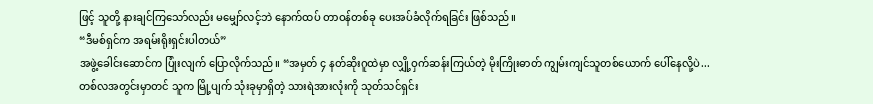ဖြင့် သူတို့ နားချင်ကြသော်လည်း မမျှော်လင့်ဘဲ နောက်ထပ် တာဝန်တစ်ခု ပေးအပ်ခံလိုက်ရခြင်း ဖြစ်သည်။
“ဒီမစ်ရှင်က အရမ်းရိုးရှင်းပါတယ်”
အဖွဲ့ခေါင်းဆောင်က ပြုံးလျက် ပြောလိုက်သည်။ “အမှတ် ၄ နတ်ဆိုးဂူထဲမှာ လျှို့ဝှက်ဆန်းကြယ်တဲ့ မိုးကြိုးဓာတ် ကျွမ်းကျင်သူတစ်ယောက် ပေါ်နေလို့ပဲ... တစ်လအတွင်းမှာတင် သူက မြို့ပျက် သုံးခုမှာရှိတဲ့ သားရဲအားလုံးကို သုတ်သင်ရှင်း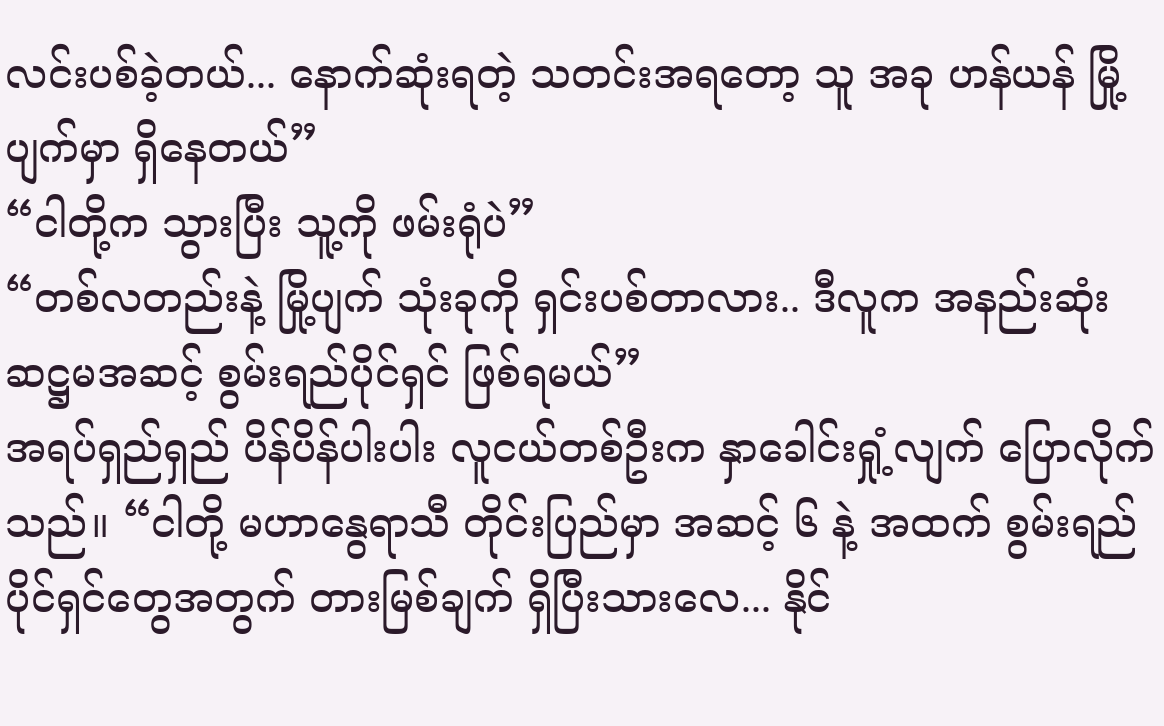လင်းပစ်ခဲ့တယ်... နောက်ဆုံးရတဲ့ သတင်းအရတော့ သူ အခု ဟန်ယန် မြို့ပျက်မှာ ရှိနေတယ်”
“ငါတို့က သွားပြီး သူ့ကို ဖမ်းရုံပဲ”
“တစ်လတည်းနဲ့ မြို့ပျက် သုံးခုကို ရှင်းပစ်တာလား.. ဒီလူက အနည်းဆုံး ဆဋ္ဌမအဆင့် စွမ်းရည်ပိုင်ရှင် ဖြစ်ရမယ်”
အရပ်ရှည်ရှည် ပိန်ပိန်ပါးပါး လူငယ်တစ်ဦးက နှာခေါင်းရှုံ့လျက် ပြောလိုက်သည်။ “ငါတို့ မဟာနွေရာသီ တိုင်းပြည်မှာ အဆင့် ၆ နဲ့ အထက် စွမ်းရည်ပိုင်ရှင်တွေအတွက် တားမြစ်ချက် ရှိပြီးသားလေ... နိုင်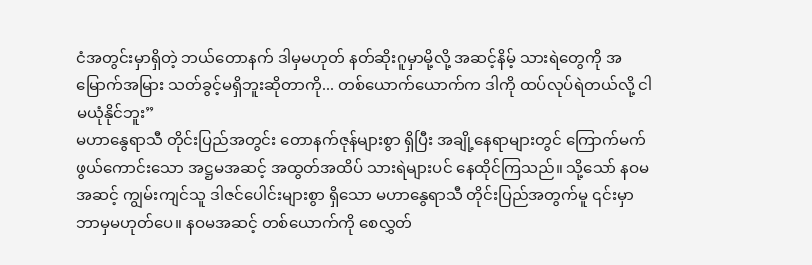ငံအတွင်းမှာရှိတဲ့ ဘယ်တောနက် ဒါမှမဟုတ် နတ်ဆိုးဂူမှာမို့လို့ အဆင့်နိမ့် သားရဲတွေကို အမြောက်အမြား သတ်ခွင့်မရှိဘူးဆိုတာကို... တစ်ယောက်ယောက်က ဒါကို ထပ်လုပ်ရဲတယ်လို့ ငါ မယုံနိုင်ဘူး”
မဟာနွေရာသီ တိုင်းပြည်အတွင်း တောနက်ဇုန်များစွာ ရှိပြီး အချို့နေရာများတွင် ကြောက်မက်ဖွယ်ကောင်းသော အဋ္ဌမအဆင့် အထွတ်အထိပ် သားရဲများပင် နေထိုင်ကြသည်။ သို့သော် နဝမအဆင့် ကျွမ်းကျင်သူ ဒါဇင်ပေါင်းများစွာ ရှိသော မဟာနွေရာသီ တိုင်းပြည်အတွက်မူ ၎င်းမှာ ဘာမှမဟုတ်ပေ။ နဝမအဆင့် တစ်ယောက်ကို စေလွှတ်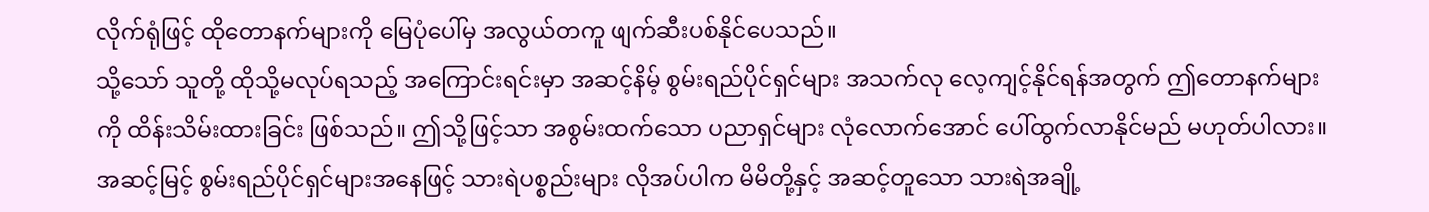လိုက်ရုံဖြင့် ထိုတောနက်များကို မြေပုံပေါ်မှ အလွယ်တကူ ဖျက်ဆီးပစ်နိုင်ပေသည်။
သို့သော် သူတို့ ထိုသို့မလုပ်ရသည့် အကြောင်းရင်းမှာ အဆင့်နိမ့် စွမ်းရည်ပိုင်ရှင်များ အသက်လု လေ့ကျင့်နိုင်ရန်အတွက် ဤတောနက်များကို ထိန်းသိမ်းထားခြင်း ဖြစ်သည်။ ဤသို့ဖြင့်သာ အစွမ်းထက်သော ပညာရှင်များ လုံလောက်အောင် ပေါ်ထွက်လာနိုင်မည် မဟုတ်ပါလား။
အဆင့်မြင့် စွမ်းရည်ပိုင်ရှင်များအနေဖြင့် သားရဲပစ္စည်းများ လိုအပ်ပါက မိမိတို့နှင့် အဆင့်တူသော သားရဲအချို့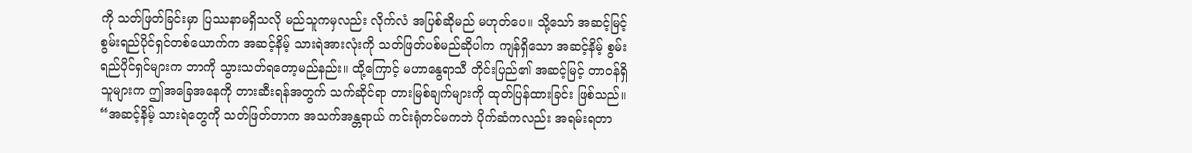ကို သတ်ဖြတ်ခြင်းမှာ ပြဿနာမရှိသလို မည်သူကမှလည်း လိုက်လံ အပြစ်ဆိုမည် မဟုတ်ပေ။ သို့သော် အဆင့်မြင့် စွမ်းရည်ပိုင်ရှင်တစ်ယောက်က အဆင့်နိမ့် သားရဲအားလုံးကို သတ်ဖြတ်ပစ်မည်ဆိုပါက ကျန်ရှိသော အဆင့်နိမ့် စွမ်းရည်ပိုင်ရှင်များက ဘာကို သွားသတ်ရတော့မည်နည်း။ ထို့ကြောင့် မဟာနွေရာသီ တိုင်းပြည်၏ အဆင့်မြင့် တာဝန်ရှိသူများက ဤအခြေအနေကို တားဆီးရန်အတွက် သက်ဆိုင်ရာ တားမြစ်ချက်များကို ထုတ်ပြန်ထားခြင်း ဖြစ်သည်။
“အဆင့်နိမ့် သားရဲတွေကို သတ်ဖြတ်တာက အသက်အန္တရာယ် ကင်းရုံတင်မကဘဲ ပိုက်ဆံကလည်း အရမ်းရတာ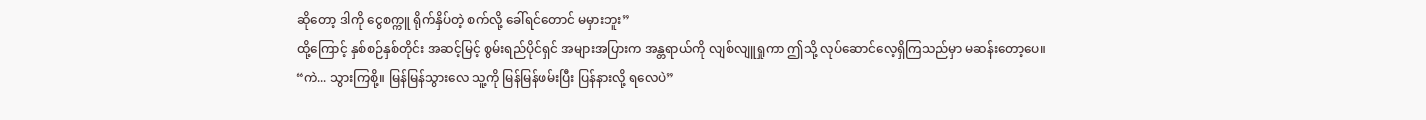ဆိုတော့ ဒါကို ငွေစက္ကူ ရိုက်နှိပ်တဲ့ စက်လို့ ခေါ်ရင်တောင် မမှားဘူး”
ထို့ကြောင့် နှစ်စဉ်နှစ်တိုင်း အဆင့်မြင့် စွမ်းရည်ပိုင်ရှင် အများအပြားက အန္တရာယ်ကို လျစ်လျူရှုကာ ဤသို့ လုပ်ဆောင်လေ့ရှိကြသည်မှာ မဆန်းတော့ပေ။
“ကဲ... သွားကြစို့။ မြန်မြန်သွားလေ သူ့ကို မြန်မြန်ဖမ်းပြီး ပြန်နားလို့ ရလေပဲ”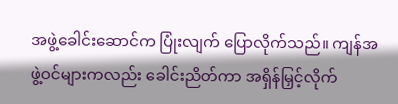အဖွဲ့ခေါင်းဆောင်က ပြုံးလျက် ပြောလိုက်သည်။ ကျန်အဖွဲ့ဝင်များကလည်း ခေါင်းညိတ်ကာ အရှိန်မြှင့်လိုက်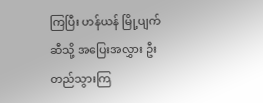ကြပြီး ဟန်ယန် မြို့ပျက်ဆီသို့ အပြေးအလွှား ဦးတည်သွားကြ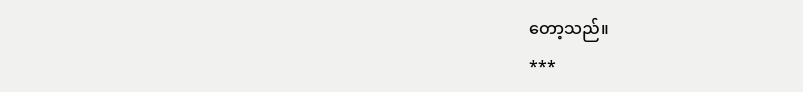တော့သည်။
***